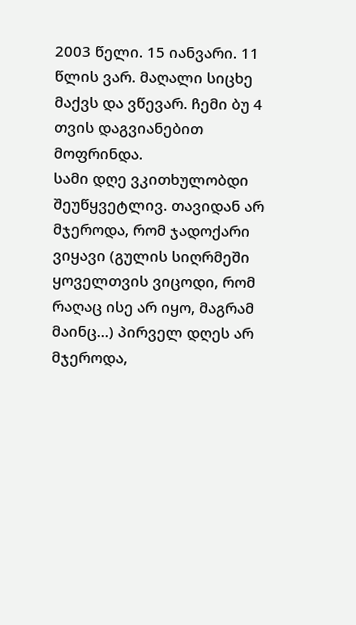2003 წელი. 15 იანვარი. 11 წლის ვარ. მაღალი სიცხე მაქვს და ვწევარ. ჩემი ბუ 4 თვის დაგვიანებით მოფრინდა.
სამი დღე ვკითხულობდი შეუწყვეტლივ. თავიდან არ მჯეროდა, რომ ჯადოქარი ვიყავი (გულის სიღრმეში ყოველთვის ვიცოდი, რომ რაღაც ისე არ იყო, მაგრამ მაინც...) პირველ დღეს არ მჯეროდა,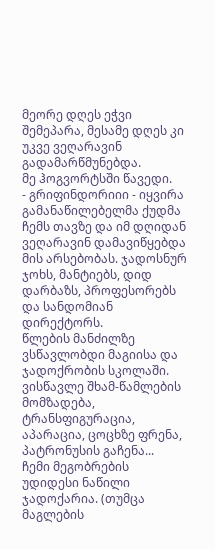მეორე დღეს ეჭვი შემეპარა, მესამე დღეს კი უკვე ვეღარავინ გადამარწმუნებდა.
მე ჰოგვორტსში წავედი.
- გრიფინდორიიი - იყვირა გამანაწილებელმა ქუდმა ჩემს თავზე და იმ დღიდან ვეღარავინ დამავიწყებდა მის არსებობას. ჯადოსნურ ჯოხს, მანტიებს, დიდ დარბაზს, პროფესორებს და სანდომიან დირექტორს.
წლების მანძილზე ვსწავლობდი მაგიისა და ჯადოქრობის სკოლაში. ვისწავლე შხამ-წამლების მომზადება, ტრანსფიგურაცია, აპარაცია, ცოცხზე ფრენა, პატრონუსის გაჩენა...
ჩემი მეგობრების უდიდესი ნაწილი ჯადოქარია. (თუმცა მაგლების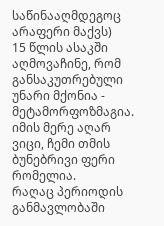საწინააღმდეგოც არაფერი მაქვს)
15 წლის ასაკში აღმოვაჩინე, რომ განსაკუთრებული უნარი მქონია - მეტამორფოზმაგია. იმის მერე აღარ ვიცი, ჩემი თმის ბუნებრივი ფერი რომელია.
რაღაც პერიოდის განმავლობაში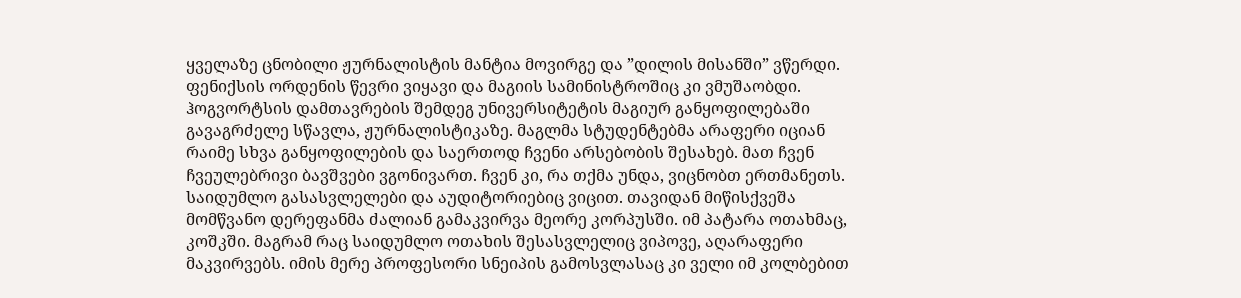ყველაზე ცნობილი ჟურნალისტის მანტია მოვირგე და ”დილის მისანში” ვწერდი. ფენიქსის ორდენის წევრი ვიყავი და მაგიის სამინისტროშიც კი ვმუშაობდი.
ჰოგვორტსის დამთავრების შემდეგ უნივერსიტეტის მაგიურ განყოფილებაში გავაგრძელე სწავლა, ჟურნალისტიკაზე. მაგლმა სტუდენტებმა არაფერი იციან რაიმე სხვა განყოფილების და საერთოდ ჩვენი არსებობის შესახებ. მათ ჩვენ ჩვეულებრივი ბავშვები ვგონივართ. ჩვენ კი, რა თქმა უნდა, ვიცნობთ ერთმანეთს. საიდუმლო გასასვლელები და აუდიტორიებიც ვიცით. თავიდან მიწისქვეშა მომწვანო დერეფანმა ძალიან გამაკვირვა მეორე კორპუსში. იმ პატარა ოთახმაც, კოშკში. მაგრამ რაც საიდუმლო ოთახის შესასვლელიც ვიპოვე, აღარაფერი მაკვირვებს. იმის მერე პროფესორი სნეიპის გამოსვლასაც კი ველი იმ კოლბებით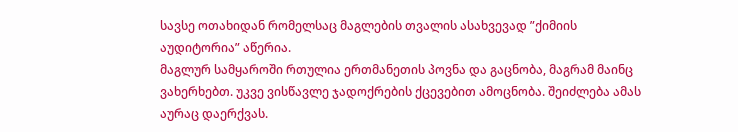სავსე ოთახიდან რომელსაც მაგლების თვალის ასახვევად ”ქიმიის აუდიტორია” აწერია.
მაგლურ სამყაროში რთულია ერთმანეთის პოვნა და გაცნობა, მაგრამ მაინც ვახერხებთ. უკვე ვისწავლე ჯადოქრების ქცევებით ამოცნობა. შეიძლება ამას აურაც დაერქვას.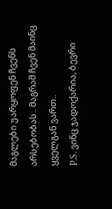მაგლები უარყოფენ ჩვენს არსებობას.. მაგრამ ჩვენ მაინც ყველგან ვართ..
P.S. ვინც ჯადოქარია, ბევრი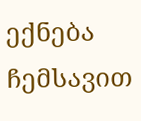ექნება ჩემსავით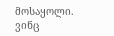მოსაყოლი. ვინც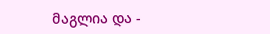მაგლია და -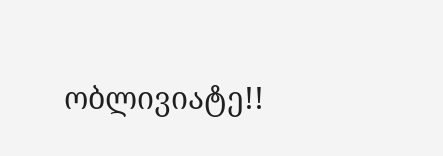ობლივიატე!!